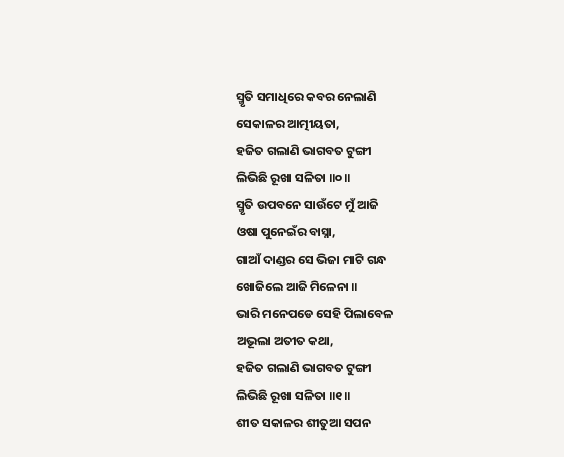ସ୍ମୃତି ସମାଧିରେ କବର ନେଲାଣି
ସେକାଳର ଆତ୍ମୀୟତା,
ହଜିତ ଗଲାଣି ଭାଗବତ ଟୁଙ୍ଗୀ
ଲିଭିଛି ରୂଖା ସଳିତା ॥୦॥
ସ୍ମୃତି ଉପବନେ ସାଉଁଟେ ମୁଁ ଆଜି
ଓଷା ପୁନେଇଁର ବାସ୍ନା,
ଗାଆଁ ଦାଣ୍ଡର ସେ ଭିଜା ମାଟି ଗନ୍ଧ
ଖୋଜିଲେ ଆଜି ମିଳେନା ॥
ଭାରି ମନେପଡେ ସେହି ପିଲାବେଳ
ଅଭୂଲା ଅତୀତ କଥା,
ହଜିତ ଗଲାଣି ଭାଗବତ ଟୁଙ୍ଗୀ
ଲିଭିଛି ରୂଖା ସଳିତା ॥୧॥
ଶୀତ ସକାଳର ଶୀତୁଆ ସପନ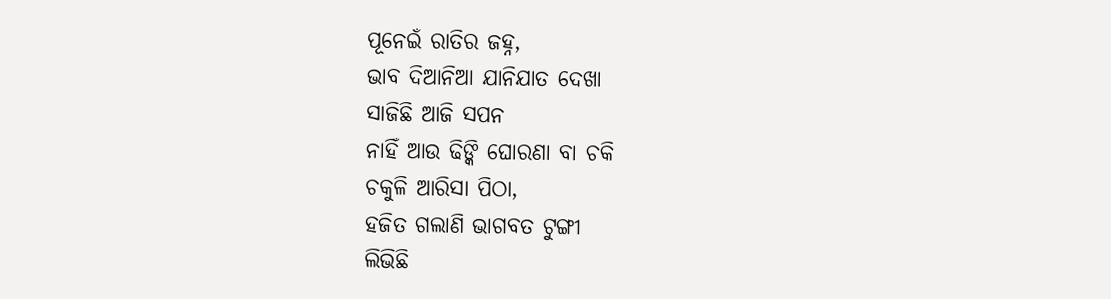ପୂନେଇଁ ରାତିର ଜହ୍ନ,
ଭାବ ଦିଆନିଆ ଯାନିଯାତ ଦେଖା
ସାଜିଛି ଆଜି ସପନ
ନାହିଁ ଆଉ ଢିଙ୍କି ଘୋରଣା ବା ଚକି
ଚକୁଳି ଆରିସା ପିଠା,
ହଜିତ ଗଲାଣି ଭାଗବତ ଟୁଙ୍ଗୀ
ଲିଭିଛି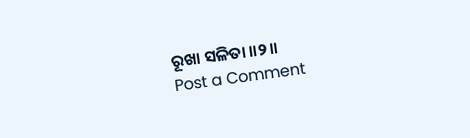ରୂଖା ସଳିତା ॥୨॥
Post a Comment